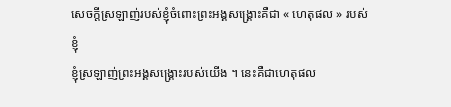សេចក្តីស្រឡាញ់របស់ខ្ញុំចំពោះព្រះអង្គសង្គ្រោះគឺជា « ហេតុផល » របស់ខ្ញុំ
ខ្ញុំស្រឡាញ់ព្រះអង្គសង្រ្គោះរបស់យើង ។ នេះគឺជាហេតុផល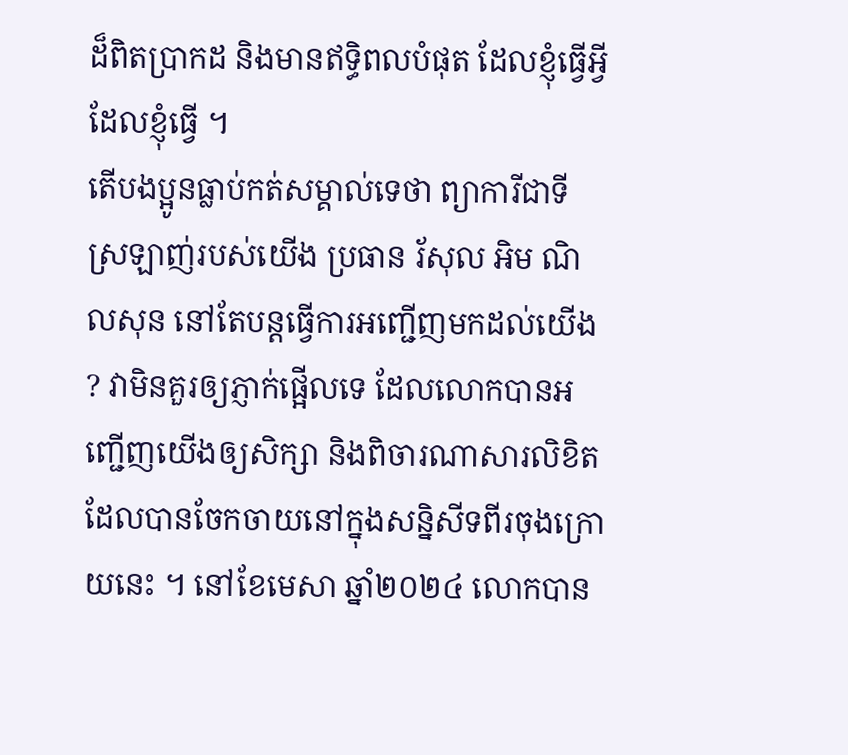ដ៏ពិតប្រាកដ និងមានឥទ្ធិពលបំផុត ដែលខ្ញុំធ្វើអ្វីដែលខ្ញុំធ្វើ ។
តើបងប្អូនធ្លាប់កត់សម្គាល់ទេថា ព្យាការីជាទីស្រឡាញ់របស់យើង ប្រធាន រ័សុល អិម ណិលសុន នៅតែបន្តធ្វើការអញ្ជើញមកដល់យើង ? វាមិនគួរឲ្យភ្ញាក់ផ្អើលទេ ដែលលោកបានអញ្ជើញយើងឲ្យសិក្សា និងពិចារណាសារលិខិតដែលបានចែកចាយនៅក្នុងសន្និសីទពីរចុងក្រោយនេះ ។ នៅខែមេសា ឆ្នាំ២០២៤ លោកបាន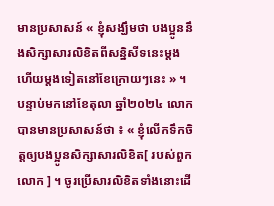មានប្រសាសន៍ « ខ្ញុំសង្ឃឹមថា បងប្អូននឹងសិក្សាសារលិខិតពីសន្និសីទនេះម្តងហើយម្តងទៀតនៅខែក្រោយៗនេះ » ។ បន្ទាប់មកនៅខែតុលា ឆ្នាំ២០២៤ លោកបានមានប្រសាសន៍ថា ៖ « ខ្ញុំលើកទឹកចិត្តឲ្យបងប្អូនសិក្សាសារលិខិត[ របស់ពួកលោក ] ។ ចូរប្រើសារលិខិតទាំងនោះដើ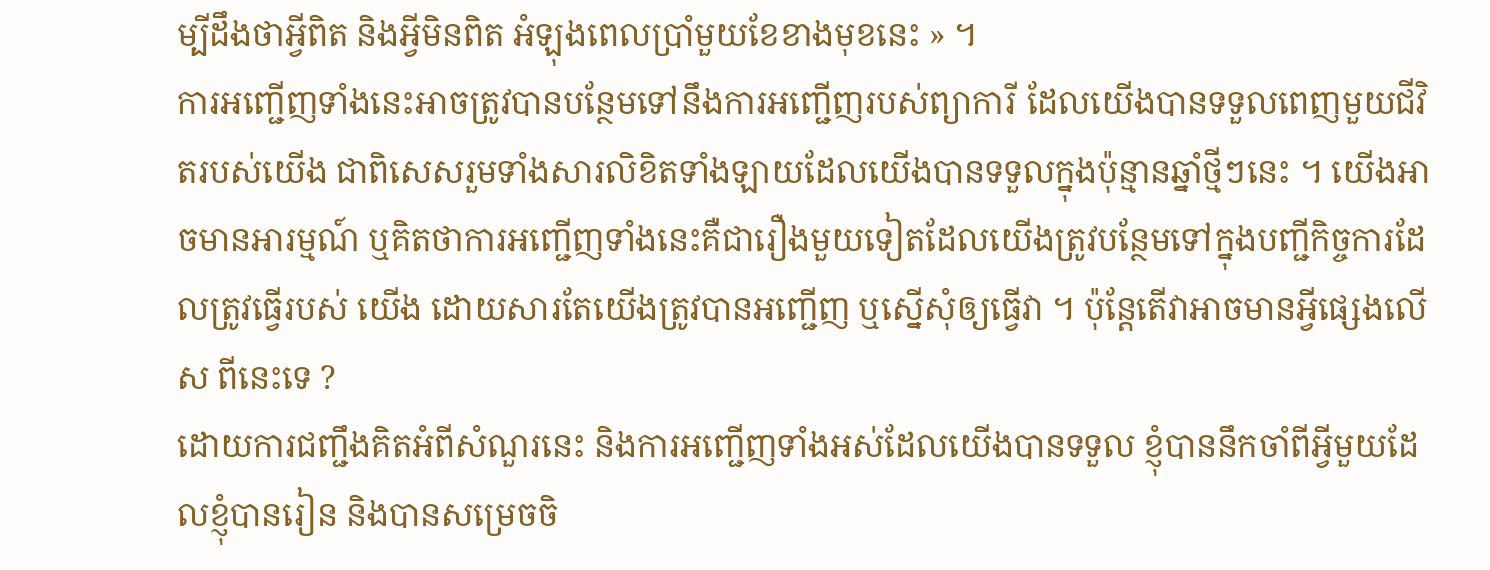ម្បីដឹងថាអ្វីពិត និងអ្វីមិនពិត អំឡុងពេលប្រាំមួយខែខាងមុខនេះ » ។
ការអញ្ជើញទាំងនេះអាចត្រូវបានបន្ថែមទៅនឹងការអញ្ជើញរបស់ព្យាការី ដែលយើងបានទទួលពេញមួយជីវិតរបស់យើង ជាពិសេសរួមទាំងសារលិខិតទាំងឡាយដែលយើងបានទទួលក្នុងប៉ុន្មានឆ្នាំថ្មីៗនេះ ។ យើងអាចមានអារម្មណ៍ ឬគិតថាការអញ្ជើញទាំងនេះគឺជារឿងមួយទៀតដែលយើងត្រូវបន្ថែមទៅក្នុងបញ្ជីកិច្ចការដែលត្រូវធ្វើរបស់ យើង ដោយសារតែយើងត្រូវបានអញ្ជើញ ឬស្នើសុំឲ្យធ្វើវា ។ ប៉ុន្តែតើវាអាចមានអ្វីផ្សេងលើស ពីនេះទេ ?
ដោយការជញ្ជឹងគិតអំពីសំណួរនេះ និងការអញ្ជើញទាំងអស់ដែលយើងបានទទួល ខ្ញុំបាននឹកចាំពីអ្វីមួយដែលខ្ញុំបានរៀន និងបានសម្រេចចិ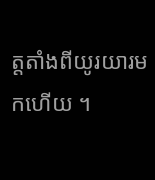ត្តតាំងពីយូរយារមកហើយ ។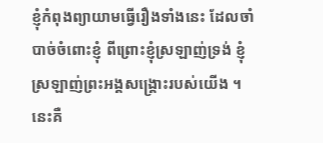ខ្ញុំកំពុងព្យាយាមធ្វើរឿងទាំងនេះ ដែលចាំបាច់ចំពោះខ្ញុំ ពីព្រោះខ្ញុំស្រឡាញ់ទ្រង់ ខ្ញុំស្រឡាញ់ព្រះអង្គសង្រ្គោះរបស់យើង ។ នេះគឺ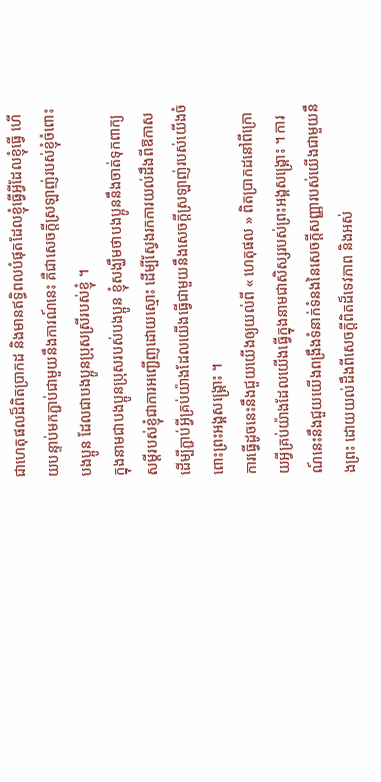ជាហេតុផលដ៏ពិតប្រាកដ និងមានឥទ្ធិពលបំផុតដែលខ្ញុំធ្វើអ្វីដែលខ្ញុំធ្វើ ហើយបន្ទាប់មកភ្ជាប់ជាមួយនឹងការណ៍នេះ គឺជាសេចក្តីស្រឡាញ់របស់ខ្ញុំចំពោះបងប្អូន ដែលជាបងប្អូនប្រុសស្រីរបស់ខ្ញុំ ។
ក្នុងនាមជាបងប្អូនប្រុសរបស់បងប្អូន ខ្ញុំសង្ឃឹមថាបងប្អូននឹងចាត់ទុកពាក្យសម្តីរបស់ខ្ញុំជាការអញ្ជើញដោយស្មោះ ដើម្បីស្វែងរកការយល់ដឹងពីឱកាសដើម្បីភ្ជាប់អ្វីគ្រប់យ៉ាងដែលយើងធ្វើជាមួយនឹងសេចក្តីស្រឡាញ់របស់យើងចំពោះព្រះអង្គសង្គ្រោះ ។
ការធ្វើដូចនេះនឹងជួយយើងឲ្យយល់ពី « ហេតុផល » ពិតប្រាកដនៅពីក្រោយអ្វីគ្រប់យ៉ាងដែលយើងធ្វើក្នុងនាមជាសិស្សរបស់ព្រះអង្គសង្គ្រោះ ។ ការណ៍នេះនឹងជួយយើងពង្រឹងទំនាក់ទំនងនៃសេចក្តីសញ្ញារបស់យើងជាមួយនឹងព្រះ ដោយយល់ដឹងពីសេចក្តីពិតដ៏ទេវភាព និងអស់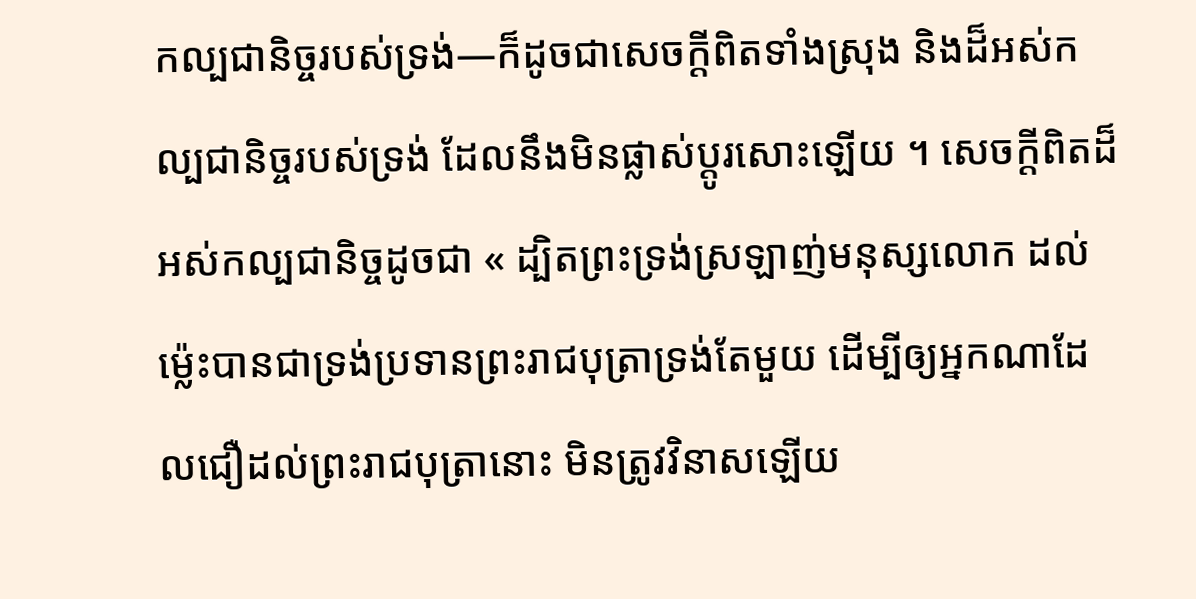កល្បជានិច្ចរបស់ទ្រង់—ក៏ដូចជាសេចក្តីពិតទាំងស្រុង និងដ៏អស់កល្បជានិច្ចរបស់ទ្រង់ ដែលនឹងមិនផ្លាស់ប្តូរសោះឡើយ ។ សេចក្តីពិតដ៏អស់កល្បជានិច្ចដូចជា « ដ្បិតព្រះទ្រង់ស្រឡាញ់មនុស្សលោក ដល់ម៉្លេះបានជាទ្រង់ប្រទានព្រះរាជបុត្រាទ្រង់តែមួយ ដើម្បីឲ្យអ្នកណាដែលជឿដល់ព្រះរាជបុត្រានោះ មិនត្រូវវិនាសឡើយ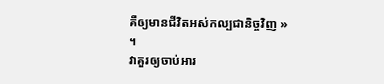គឺឲ្យមានជីវិតអស់កល្បជានិច្ចវិញ » ។
វាគួរឲ្យចាប់អារ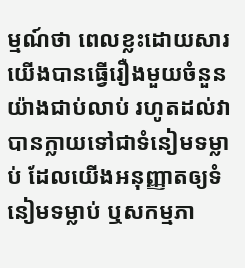ម្មណ៍ថា ពេលខ្លះដោយសារយើងបានធ្វើរឿងមួយចំនួនយ៉ាងជាប់លាប់ រហូតដល់វាបានក្លាយទៅជាទំនៀមទម្លាប់ ដែលយើងអនុញ្ញាតឲ្យទំនៀមទម្លាប់ ឬសកម្មភា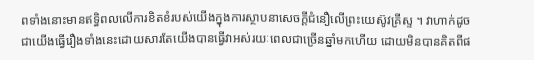ពទាំងនោះមានឥទិ្ធពលលើការខិតខំរបស់យើងក្នុងការស្ថាបនាសេចក្ដីជំនឿលើព្រះយេស៊ូវគ្រីស្ទ ។ វាហាក់ដូចជាយើងធ្វើរឿងទាំងនេះដោយសារតែយើងបានធ្វើវាអស់រយៈពេលជាច្រើនឆ្នាំមកហើយ ដោយមិនបានគិតពីផ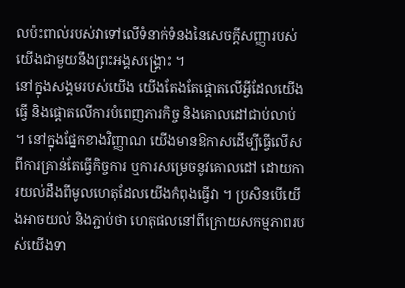លប៉ះពាល់របស់វាទៅលើទំនាក់ទំនងនៃសេចក្ដីសញ្ញារបស់យើងជាមួយនឹងព្រះអង្គសង្គ្រោះ ។
នៅក្នុងសង្គមរបស់យើង យើងតែងតែផ្តោតលើអ្វីដែលយើងធ្វើ និងផ្តោតលើការបំពេញភារកិច្ច និងគោលដៅជាប់លាប់ ។ នៅក្នុងផ្នែកខាងវិញ្ញាណ យើងមានឱកាសដើម្បីធ្វើលើសពីការគ្រាន់តែធ្វើកិច្ចការ ឬការសម្រេចនូវគោលដៅ ដោយការយល់ដឹងពីមូលហេតុដែលយើងកំពុងធ្វើវា ។ ប្រសិនបើយើងអាចយល់ និងភ្ជាប់ថា ហេតុផលនៅពីក្រោយសកម្មភាពរបស់យើងទា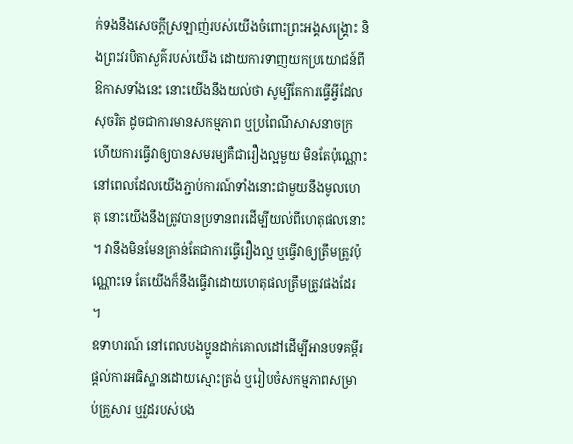ក់ទងនឹងសេចក្តីស្រឡាញ់របស់យើងចំពោះព្រះអង្គសង្គ្រោះ និងព្រះវរបិតាសួគ៌របស់យើង ដោយការទាញយកប្រយោជន៍ពីឱកាសទាំងនេះ នោះយើងនឹងយល់ថា សូម្បីតែការធ្វើអ្វីដែលសុចរិត ដូចជាការមានសកម្មភាព ឬប្រពៃណីសាសនាចក្រ ហើយការធ្វើវាឲ្យបានសមរម្យគឺជារឿងល្អមួយ មិនតែប៉ុណ្ណោះ នៅពេលដែលយើងភ្ជាប់ការណ៍ទាំងនោះជាមួយនឹងមូលហេតុ នោះយើងនឹងត្រូវបានប្រទានពរដើម្បីយល់ពីហេតុផលនោះ ។ វានឹងមិនមែនគ្រាន់តែជាការធ្វើរឿងល្អ ឬធ្វើវាឲ្យត្រឹមត្រូវប៉ុណ្ណោះទេ តែយើងក៏នឹងធ្វើវាដោយហេតុផលត្រឹមត្រូវផងដែរ ។
ឧទាហរណ៍ នៅពេលបងប្អូនដាក់គោលដៅដើម្បីអានបទគម្ពីរ ផ្តល់ការអធិស្ឋានដោយស្មោះត្រង់ ឬរៀបចំសកម្មភាពសម្រាប់គ្រួសារ ឬវួដរបស់បង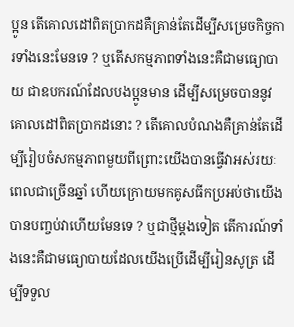ប្អូន តើគោលដៅពិតប្រាកដគឺគ្រាន់តែដើម្បីសម្រេចកិច្ចការទាំងនេះមែនទេ ? ឬតើសកម្មភាពទាំងនេះគឺជាមធ្យោបាយ ជាឧបករណ៍ដែលបងប្អូនមាន ដើម្បីសម្រេចបាននូវគោលដៅពិតប្រាកដនោះ ? តើគោលបំណងគឺគ្រាន់តែដើម្បីរៀបចំសកម្មភាពមួយពីព្រោះយើងបានធ្វើវាអស់រយៈពេលជាច្រើនឆ្នាំ ហើយក្រោយមកគូសធីកប្រអប់ថាយើងបានបញ្ចប់វាហើយមែនទេ ? ឬជាថ្មីម្តងទៀត តើការណ៍ទាំងនេះគឺជាមធ្យោបាយដែលយើងប្រើដើម្បីរៀនសូត្រ ដើម្បីទទួល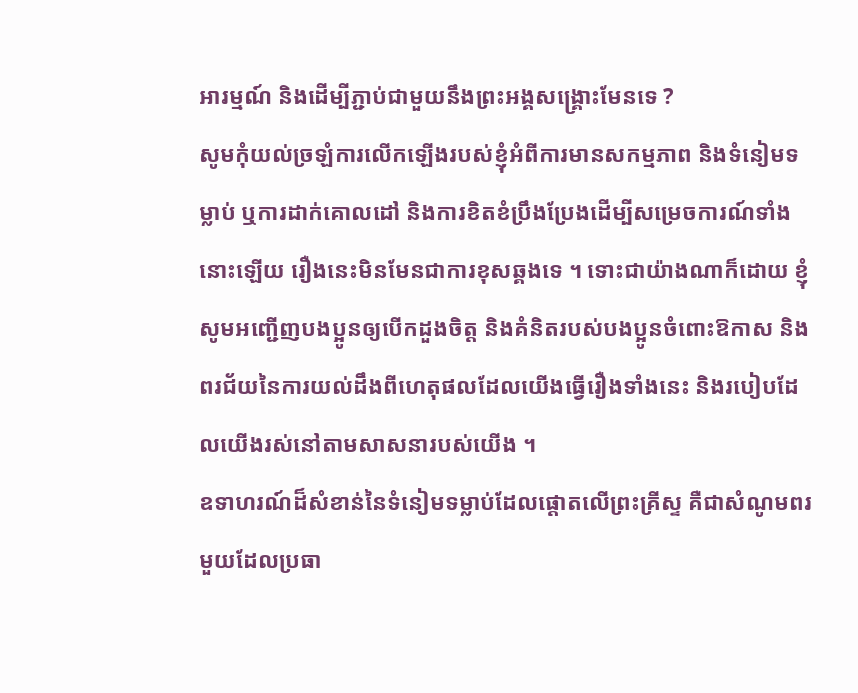អារម្មណ៍ និងដើម្បីភ្ជាប់ជាមួយនឹងព្រះអង្គសង្គ្រោះមែនទេ ?
សូមកុំយល់ច្រឡំការលើកឡើងរបស់ខ្ញុំអំពីការមានសកម្មភាព និងទំនៀមទម្លាប់ ឬការដាក់គោលដៅ និងការខិតខំប្រឹងប្រែងដើម្បីសម្រេចការណ៍ទាំងនោះឡើយ រឿងនេះមិនមែនជាការខុសឆ្គងទេ ។ ទោះជាយ៉ាងណាក៏ដោយ ខ្ញុំសូមអញ្ជើញបងប្អូនឲ្យបើកដួងចិត្ត និងគំនិតរបស់បងប្អូនចំពោះឱកាស និងពរជ័យនៃការយល់ដឹងពីហេតុផលដែលយើងធ្វើរឿងទាំងនេះ និងរបៀបដែលយើងរស់នៅតាមសាសនារបស់យើង ។
ឧទាហរណ៍ដ៏សំខាន់នៃទំនៀមទម្លាប់ដែលផ្តោតលើព្រះគ្រីស្ទ គឺជាសំណូមពរមួយដែលប្រធា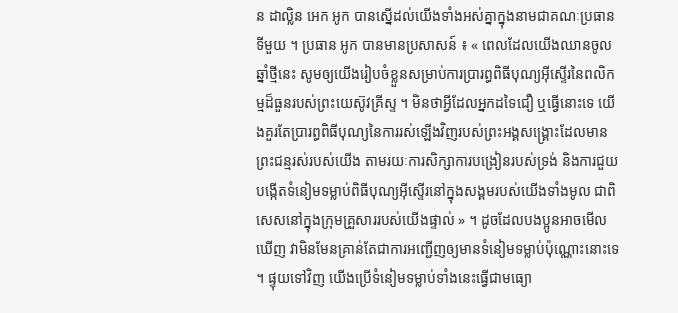ន ដាល្លិន អេក អូក បានស្នើដល់យើងទាំងអស់គ្នាក្នុងនាមជាគណៈប្រធានទីមួយ ។ ប្រធាន អូក បានមានប្រសាសន៍ ៖ « ពេលដែលយើងឈានចូលឆ្នាំថ្មីនេះ សូមឲ្យយើងរៀបចំខ្លួនសម្រាប់ការប្រារព្ធពិធីបុណ្យអ៊ីស្ទើរនៃពលិកម្មដ៏ធួនរបស់ព្រះយេស៊ូវគ្រីស្ទ ។ មិនថាអ្វីដែលអ្នកដទៃជឿ ឬធ្វើនោះទេ យើងគួរតែប្រារព្ធពិធីបុណ្យនៃការរស់ឡើងវិញរបស់ព្រះអង្គសង្រ្គោះដែលមានព្រះជន្មរស់របស់យើង តាមរយៈការសិក្សាការបង្រៀនរបស់ទ្រង់ និងការជួយបង្កើតទំនៀមទម្លាប់ពិធីបុណ្យអ៊ីស្ទើរនៅក្នុងសង្គមរបស់យើងទាំងមូល ជាពិសេសនៅក្នុងក្រុមគ្រួសាររបស់យើងផ្ទាល់ » ។ ដូចដែលបងប្អូនអាចមើលឃើញ វាមិនមែនគ្រាន់តែជាការអញ្ជើញឲ្យមានទំនៀមទម្លាប់ប៉ុណ្ណោះនោះទេ ។ ផ្ទុយទៅវិញ យើងប្រើទំនៀមទម្លាប់ទាំងនេះធ្វើជាមធ្យោ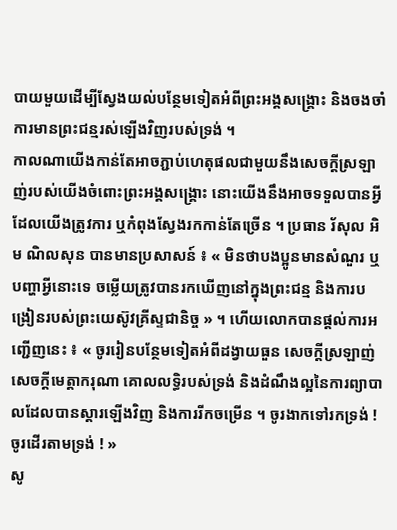បាយមួយដើម្បីស្វែងយល់បន្ថែមទៀតអំពីព្រះអង្គសង្គ្រោះ និងចងចាំការមានព្រះជន្មរស់ឡើងវិញរបស់ទ្រង់ ។
កាលណាយើងកាន់តែអាចភ្ជាប់ហេតុផលជាមួយនឹងសេចក្តីស្រឡាញ់របស់យើងចំពោះព្រះអង្គសង្គ្រោះ នោះយើងនឹងអាចទទួលបានអ្វីដែលយើងត្រូវការ ឬកំពុងស្វែងរកកាន់តែច្រើន ។ ប្រធាន រ័សុល អិម ណិលសុន បានមានប្រសាសន៍ ៖ « មិនថាបងប្អូនមានសំណួរ ឬបញ្ហាអ្វីនោះទេ ចម្លើយត្រូវបានរកឃើញនៅក្នុងព្រះជន្ម និងការបង្រៀនរបស់ព្រះយេស៊ូវគ្រីស្ទជានិច្ច » ។ ហើយលោកបានផ្ដល់ការអញ្ជើញនេះ ៖ « ចូររៀនបន្ថែមទៀតអំពីដង្វាយធួន សេចក្តីស្រឡាញ់ សេចក្តីមេត្តាករុណា គោលលទ្ធិរបស់ទ្រង់ និងដំណឹងល្អនៃការព្យាបាលដែលបានស្តារឡើងវិញ និងការរីកចម្រើន ។ ចូរងាកទៅរកទ្រង់ ! ចូរដើរតាមទ្រង់ ! »
សូ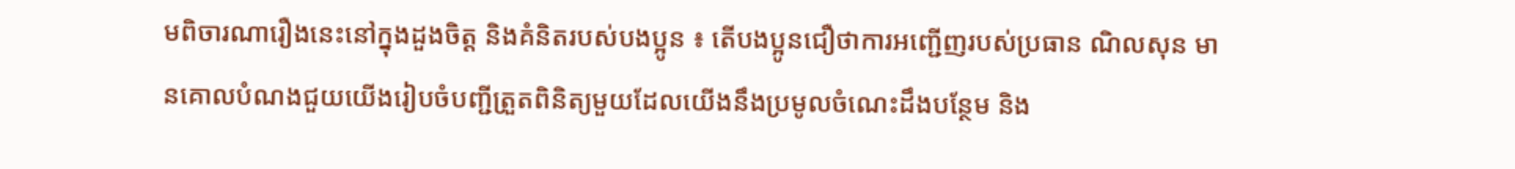មពិចារណារឿងនេះនៅក្នុងដួងចិត្ត និងគំនិតរបស់បងប្អូន ៖ តើបងប្អូនជឿថាការអញ្ជើញរបស់ប្រធាន ណិលសុន មានគោលបំណងជួយយើងរៀបចំបញ្ជីត្រួតពិនិត្យមួយដែលយើងនឹងប្រមូលចំណេះដឹងបន្ថែម និង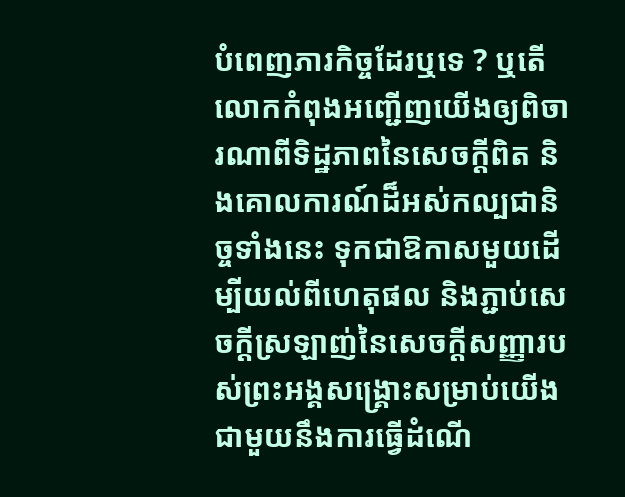បំពេញភារកិច្ចដែរឬទេ ? ឬតើលោកកំពុងអញ្ជើញយើងឲ្យពិចារណាពីទិដ្ឋភាពនៃសេចក្តីពិត និងគោលការណ៍ដ៏អស់កល្បជានិច្ចទាំងនេះ ទុកជាឱកាសមួយដើម្បីយល់ពីហេតុផល និងភ្ជាប់សេចក្តីស្រឡាញ់នៃសេចក្តីសញ្ញារបស់ព្រះអង្គសង្គ្រោះសម្រាប់យើងជាមួយនឹងការធ្វើដំណើ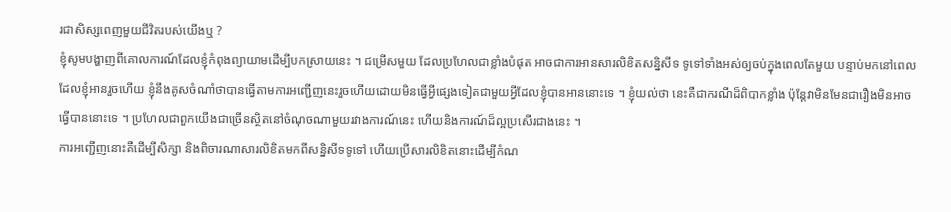រជាសិស្សពេញមួយជីវិតរបស់យើងឬ ?
ខ្ញុំសូមបង្ហាញពីគោលការណ៍ដែលខ្ញុំកំពុងព្យាយាមដើម្បីបកស្រាយនេះ ។ ជម្រើសមួយ ដែលប្រហែលជាខ្លាំងបំផុត អាចជាការអានសារលិខិតសន្និសីទ ទូទៅទាំងអស់ឲ្យចប់ក្នុងពេលតែមួយ បន្ទាប់មកនៅពេលដែលខ្ញុំអានរួចហើយ ខ្ញុំនឹងគូសចំណាំថាបានធ្វើតាមការអញ្ជើញនេះរួចហើយដោយមិនធ្វើអ្វីផ្សេងទៀតជាមួយអ្វីដែលខ្ញុំបានអាននោះទេ ។ ខ្ញុំយល់ថា នេះគឺជាករណីដ៏ពិបាកខ្លាំង ប៉ុន្តែវាមិនមែនជារឿងមិនអាចធ្វើបាននោះទេ ។ ប្រហែលជាពួកយើងជាច្រើនស្ថិតនៅចំណុចណាមួយរវាងការណ៍នេះ ហើយនិងការណ៍ដ៏ល្អប្រសើរជាងនេះ ។
ការអញ្ជើញនោះគឺដើម្បីសិក្សា និងពិចារណាសារលិខិតមកពីសន្និសីទទូទៅ ហើយប្រើសារលិខិតនោះដើម្បីកំណ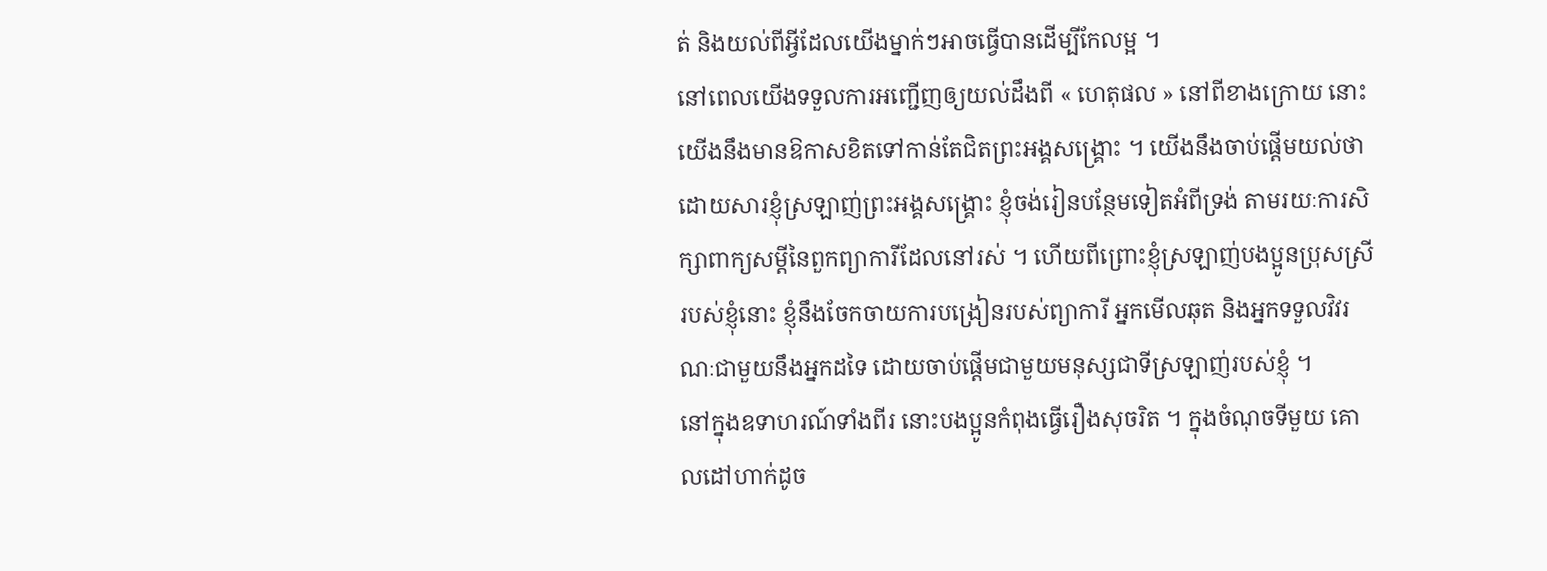ត់ និងយល់ពីអ្វីដែលយើងម្នាក់ៗអាចធ្វើបានដើម្បីកែលម្អ ។
នៅពេលយើងទទួលការអញ្ជើញឲ្យយល់ដឹងពី « ហេតុផល » នៅពីខាងក្រោយ នោះយើងនឹងមានឱកាសខិតទៅកាន់តែជិតព្រះអង្គសង្រ្គោះ ។ យើងនឹងចាប់ផ្ដើមយល់ថា ដោយសារខ្ញុំស្រឡាញ់ព្រះអង្គសង្រ្គោះ ខ្ញុំចង់រៀនបន្ថែមទៀតអំពីទ្រង់ តាមរយៈការសិក្សាពាក្យសម្តីនៃពួកព្យាការីដែលនៅរស់ ។ ហើយពីព្រោះខ្ញុំស្រឡាញ់បងប្អូនប្រុសស្រីរបស់ខ្ញុំនោះ ខ្ញុំនឹងចែកចាយការបង្រៀនរបស់ព្យាការី អ្នកមើលឆុត និងអ្នកទទួលវិវរណៈជាមួយនឹងអ្នកដទៃ ដោយចាប់ផ្តើមជាមួយមនុស្សជាទីស្រឡាញ់របស់ខ្ញុំ ។
នៅក្នុងឧទាហរណ៍ទាំងពីរ នោះបងប្អូនកំពុងធ្វើរឿងសុចរិត ។ ក្នុងចំណុចទីមួយ គោលដៅហាក់ដូច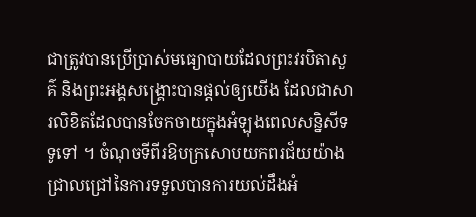ជាត្រូវបានប្រើប្រាស់មធ្យោបាយដែលព្រះវរបិតាសួគ៌ និងព្រះអង្គសង្គ្រោះបានផ្តល់ឲ្យយើង ដែលជាសារលិខិតដែលបានចែកចាយក្នុងអំឡុងពេលសន្និសីទទូទៅ ។ ចំណុចទីពីរឱបក្រសោបយកពរជ័យយ៉ាងជ្រាលជ្រៅនៃការទទួលបានការយល់ដឹងអំ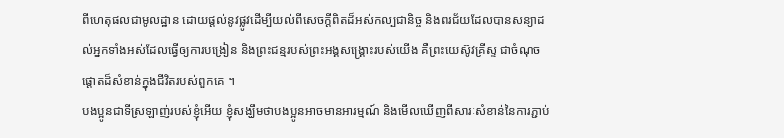ពីហេតុផលជាមូលដ្ឋាន ដោយផ្តល់នូវផ្លូវដើម្បីយល់ពីសេចក្តីពិតដ៏អស់កល្បជានិច្ច និងពរជ័យដែលបានសន្យាដល់អ្នកទាំងអស់ដែលធ្វើឲ្យការបង្រៀន និងព្រះជន្មរបស់ព្រះអង្គសង្គ្រោះរបស់យើង គឺព្រះយេស៊ូវគ្រីស្ទ ជាចំណុចផ្តោតដ៏សំខាន់ក្នុងជីវិតរបស់ពួកគេ ។
បងប្អូនជាទីស្រឡាញ់របស់ខ្ញុំអើយ ខ្ញុំសង្ឃឹមថាបងប្អូនអាចមានអារម្មណ៍ និងមើលឃើញពីសារៈសំខាន់នៃការភ្ជាប់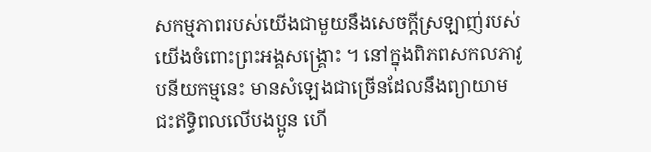សកម្មភាពរបស់យើងជាមួយនឹងសេចក្តីស្រឡាញ់របស់យើងចំពោះព្រះអង្គសង្គ្រោះ ។ នៅក្នុងពិភពសកលភាវូបនីយកម្មនេះ មានសំឡេងជាច្រើនដែលនឹងព្យាយាមជះឥទ្ធិពលលើបងប្អូន ហើ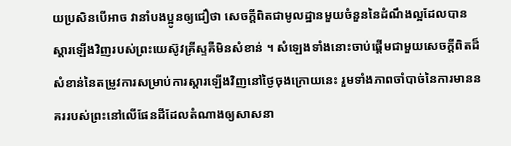យប្រសិនបើអាច វានាំបងប្អូនឲ្យជឿថា សេចក្តីពិតជាមូលដ្ឋានមួយចំនួននៃដំណឹងល្អដែលបានស្តារឡើងវិញរបស់ព្រះយេស៊ូវគ្រីស្ទគឺមិនសំខាន់ ។ សំឡេងទាំងនោះចាប់ផ្ដើមជាមួយសេចក្ដីពិតដ៏សំខាន់នៃតម្រូវការសម្រាប់ការស្ដារឡើងវិញនៅថ្ងៃចុងក្រោយនេះ រួមទាំងភាពចាំបាច់នៃការមាននគររបស់ព្រះនៅលើផែនដីដែលតំណាងឲ្យសាសនា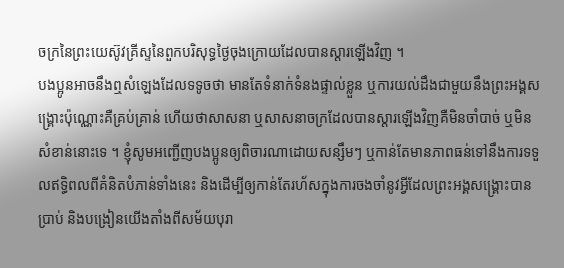ចក្រនៃព្រះយេស៊ូវគ្រីស្ទនៃពួកបរិសុទ្ធថ្ងៃចុងក្រោយដែលបានស្ដារឡើងវិញ ។
បងប្អូនអាចនឹងឮសំឡេងដែលទទូចថា មានតែទំនាក់ទំនងផ្ទាល់ខ្លួន ឬការយល់ដឹងជាមួយនឹងព្រះអង្គសង្គ្រោះប៉ុណ្ណោះគឺគ្រប់គ្រាន់ ហើយថាសាសនា ឬសាសនាចក្រដែលបានស្ដារឡើងវិញគឺមិនចាំបាច់ ឬមិនសំខាន់នោះទេ ។ ខ្ញុំសូមអញ្ជើញបងប្អូនឲ្យពិចារណាដោយសន្សឹមៗ ឬកាន់តែមានភាពធន់ទៅនឹងការទទួលឥទ្ធិពលពីគំនិតបំភាន់ទាំងនេះ និងដើម្បីឲ្យកាន់តែរហ័សក្នុងការចងចាំនូវអ្វីដែលព្រះអង្គសង្គ្រោះបានប្រាប់ និងបង្រៀនយើងតាំងពីសម័យបុរា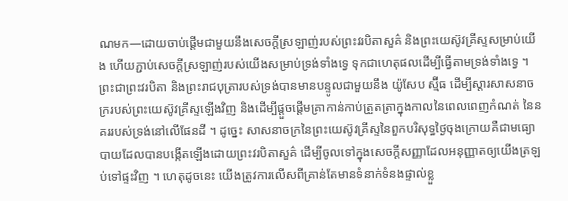ណមក—ដោយចាប់ផ្តើមជាមួយនឹងសេចក្តីស្រឡាញ់របស់ព្រះវរបិតាសួគ៌ និងព្រះយេស៊ូវគ្រីស្ទសម្រាប់យើង ហើយភ្ជាប់សេចក្តីស្រឡាញ់របស់យើងសម្រាប់ទ្រង់ទាំងទ្វេ ទុកជាហេតុផលដើម្បីធ្វើតាមទ្រង់ទាំងទ្វេ ។
ព្រះជាព្រះវរបិតា និងព្រះរាជបុត្រារបស់ទ្រង់បានមានបន្ទូលជាមួយនឹង យ៉ូសែប ស្ម៊ីធ ដើម្បីស្តារសាសនាចក្ររបស់ព្រះយេស៊ូវគ្រីស្ទឡើងវិញ និងដើម្បីផ្តួចផ្តើមគ្រាកាន់កាប់ត្រួតត្រាក្នុងកាលនៃពេលពេញកំណត់ នៃនគររបស់ទ្រង់នៅលើផែនដី ។ ដូច្នេះ សាសនាចក្រនៃព្រះយេស៊ូវគ្រីស្ទនៃពួកបរិសុទ្ធថ្ងៃចុងក្រោយគឺជាមធ្យោបាយដែលបានបង្កើតឡើងដោយព្រះវរបិតាសួគ៌ ដើម្បីចូលទៅក្នុងសេចក្តីសញ្ញាដែលអនុញ្ញាតឲ្យយើងត្រឡប់ទៅផ្ទះវិញ ។ ហេតុដូចនេះ យើងត្រូវការលើសពីគ្រាន់តែមានទំនាក់ទំនងផ្ទាល់ខ្លួ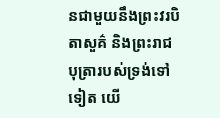នជាមួយនឹងព្រះវរបិតាសួគ៌ និងព្រះរាជបុត្រារបស់ទ្រង់ទៅទៀត យើ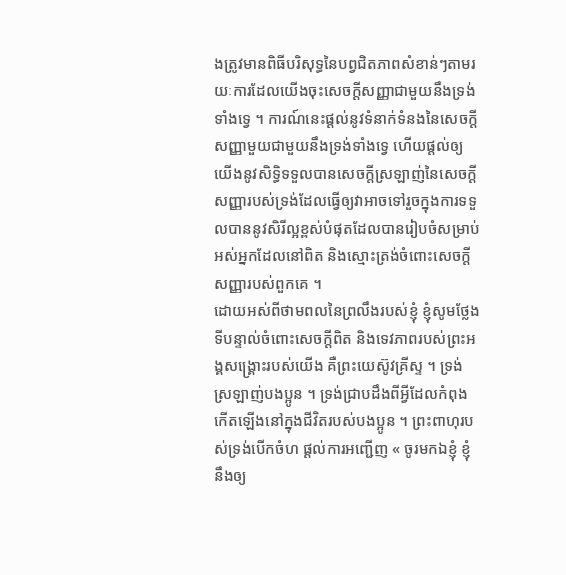ងត្រូវមានពិធីបរិសុទ្ធនៃបព្វជិតភាពសំខាន់ៗតាមរយៈការដែលយើងចុះសេចក្តីសញ្ញាជាមួយនឹងទ្រង់ទាំងទ្វេ ។ ការណ៍នេះផ្តល់នូវទំនាក់ទំនងនៃសេចក្តីសញ្ញាមួយជាមួយនឹងទ្រង់ទាំងទ្វេ ហើយផ្តល់ឲ្យយើងនូវសិទ្ធិទទួលបានសេចក្តីស្រឡាញ់នៃសេចក្តីសញ្ញារបស់ទ្រង់ដែលធ្វើឲ្យវាអាចទៅរួចក្នុងការទទួលបាននូវសិរីល្អខ្ពស់បំផុតដែលបានរៀបចំសម្រាប់អស់អ្នកដែលនៅពិត និងស្មោះត្រង់ចំពោះសេចក្តីសញ្ញារបស់ពួកគេ ។
ដោយអស់ពីថាមពលនៃព្រលឹងរបស់ខ្ញុំ ខ្ញុំសូមថ្លែងទីបន្ទាល់ចំពោះសេចក្តីពិត និងទេវភាពរបស់ព្រះអង្គសង្រ្គោះរបស់យើង គឺព្រះយេស៊ូវគ្រីស្ទ ។ ទ្រង់ស្រឡាញ់បងប្អូន ។ ទ្រង់ជ្រាបដឹងពីអ្វីដែលកំពុងកើតឡើងនៅក្នុងជីវិតរបស់បងប្អូន ។ ព្រះពាហុរបស់ទ្រង់បើកចំហ ផ្តល់ការអញ្ជើញ « ចូរមកឯខ្ញុំ ខ្ញុំនឹងឲ្យ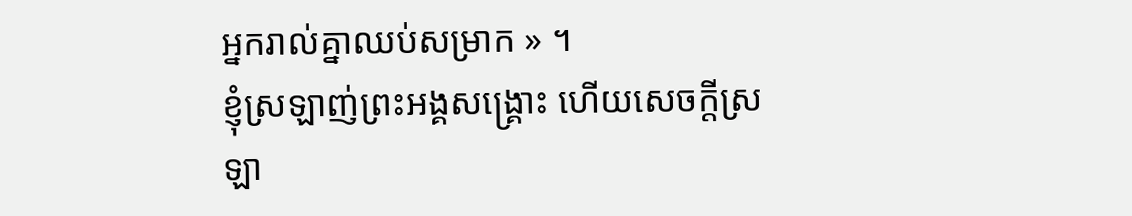អ្នករាល់គ្នាឈប់សម្រាក » ។
ខ្ញុំស្រឡាញ់ព្រះអង្គសង្គ្រោះ ហើយសេចក្តីស្រឡា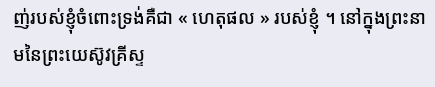ញ់របស់ខ្ញុំចំពោះទ្រង់គឺជា « ហេតុផល » របស់ខ្ញុំ ។ នៅក្នុងព្រះនាមនៃព្រះយេស៊ូវគ្រីស្ទ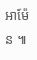អាម៉ែន ៕